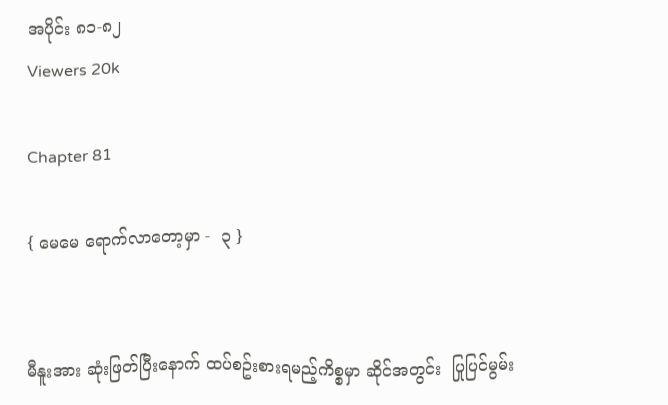အပိုင်း ၈၁-၈၂
Viewers 20k

Chapter 81

{ မေမေ ရောက်လာတော့မှာ -  ၃ }


မီနူးအား ဆုံးဖြတ်ပြီးနောက် ထပ်စဥ်းစားရမည့်ကိစ္စမှာ ဆိုင်အတွင်း  ပြုပြင်မွမ်း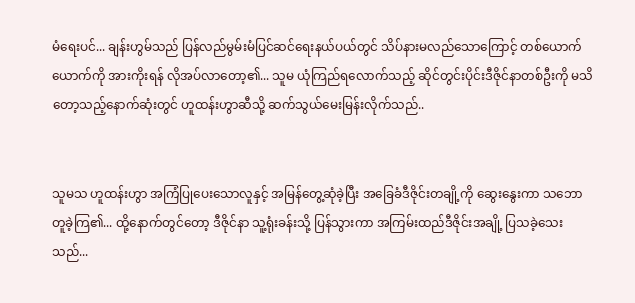မံရေးပင်... ချန်းဟွမ်သည် ပြန်လည်မွမ်းမံပြင်ဆင်ရေးနယ်ပယ်တွင် သိပ်နားမလည်သောကြောင့် တစ်ယောက်ယောက်ကို အားကိုးရန် လိုအပ်လာတော့၏... သူမ ယုံကြည်ရလောက်သည့် ဆိုင်တွင်းပိုင်းဒီဇိုင်နာတစ်ဦးကို မသိတော့သည့်နောက်ဆုံးတွင် ဟူထန်းဟွာဆီသို့ ဆက်သွယ်မေးမြန်းလိုက်သည်..


သူမသ ဟူထန်းဟွာ အကြံပြုပေးသောလူနှင့် အမြန်တွေ့ဆုံခဲ့ပြီး အခြေခံဒီဇိုင်းတချို့ကို ဆွေးနွေးကာ သဘောတူခဲ့ကြ၏... ထို့နောက်တွင်တော့ ဒီဇိုင်နာ သူ့ရုံးခန်းသို့ ပြန်သွားကာ အကြမ်းထည်ဒီဇိုင်းအချို့ ပြသခဲ့သေးသည်...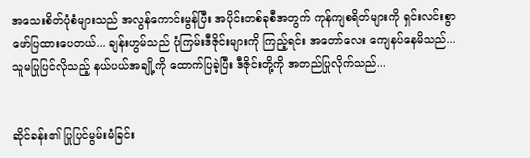အသေးစိတ်ပုံစံများသည် အလွန်ကောင်းမွန်ပြီး အပိုင်းတစ်ခုစီအတွက် ကုန်ကျစရိတ်များကို ရှင်းလင်းစွာဖော်ပြထားပေတယ်... ချန်းဟွမ်သည် ပုံကြမ်းဒီဇိုင်းများကို ကြည့်ရင်း အတော်လေး ကျေနပ်နေမိသည်... သူမပြုပြင်လိုသည့် နယ်ပယ်အချို့ကို ထောက်ပြခဲ့ပြီး ဒီဇိုင်းတို့ကို အတည်ပြုလိုက်သည်...


ဆိုင်ခန်း၏ ပြုပြင်မွမ်းမံခြင်း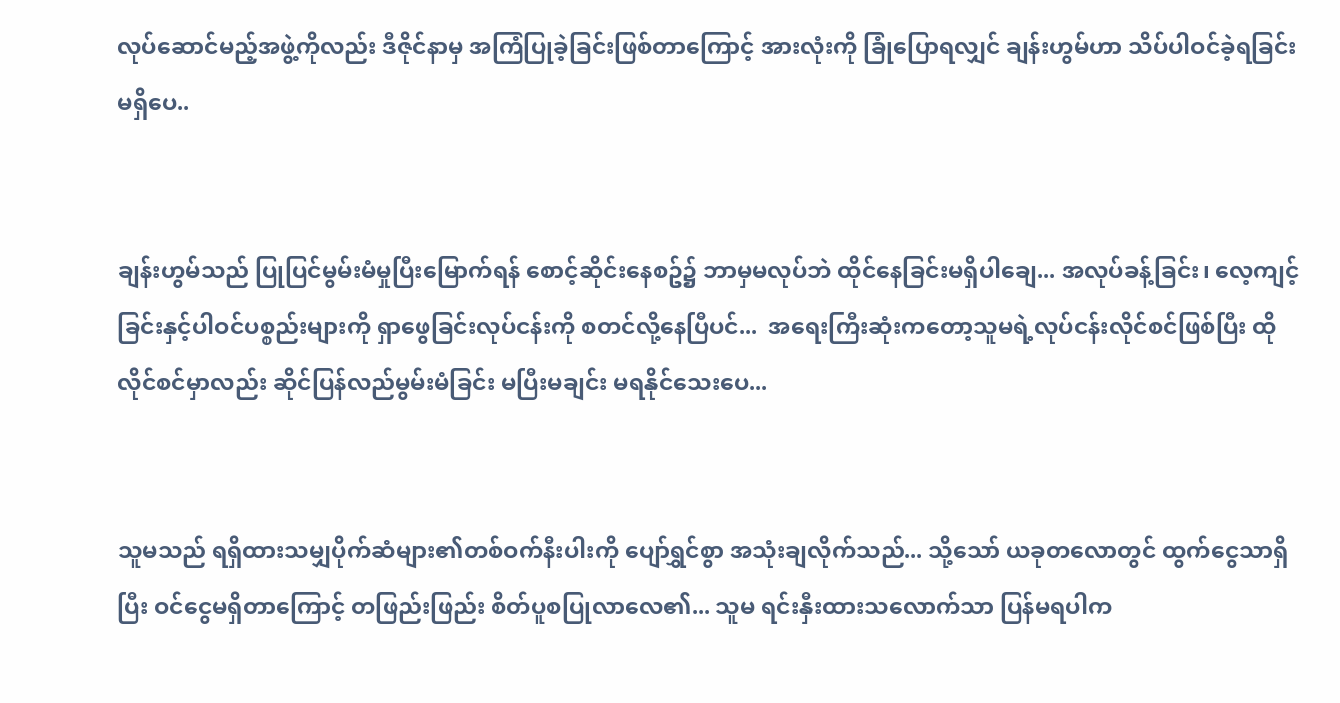လုပ်ဆောင်မည့်အဖွဲ့ကိုလည်း ဒီဇိုင်နာမှ အကြံပြုခဲ့ခြင်းဖြစ်တာကြောင့် အားလုံးကို ခြုံပြောရလျှင် ချန်းဟွမ်ဟာ သိပ်ပါဝင်ခဲ့ရခြင်း မရှိပေ..


ချန်းဟွမ်သည် ပြုပြင်မွမ်းမံမှုပြီးမြောက်ရန် စောင့်ဆိုင်းနေစဥ်၌ ဘာမှမလုပ်ဘဲ ထိုင်နေခြင်းမရှိပါချေ... အလုပ်ခန့်ခြင်း၊ လေ့ကျင့်ခြင်းနှင့်ပါဝင်ပစ္စည်းများကို ရှာဖွေခြင်းလုပ်ငန်းကို စတင်လို့နေပြီပင်...  အရေးကြီးဆုံးကတော့သူမရဲ့လုပ်ငန်းလိုင်စင်ဖြစ်ပြီး ထိုလိုင်စင်မှာလည်း ဆိုင်ပြန်လည်မွမ်းမံခြင်း မပြီးမချင်း မရနိုင်သေးပေ...


သူမသည် ရရှိထားသမျှပိုက်ဆံများ၏တစ်ဝက်နီးပါးကို ပျော်ရွှင်စွာ အသုံးချလိုက်သည်... သို့သော် ယခုတလောတွင် ထွက်ငွေသာရှိပြီး ဝင်ငွေမရှိတာကြောင့် တဖြည်းဖြည်း စိတ်ပူစပြုလာလေ၏... သူမ ရင်းနှီးထားသလောက်သာ ပြန်မရပါက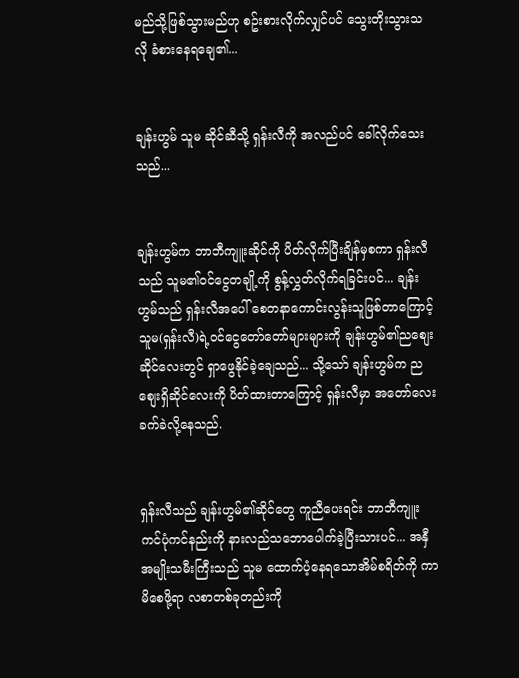မည်သို့ဖြစ်သွားမည်ဟု စဥ်းစားလိုက်လျှင်ပင် သွေးတိုးသွားသလို ခံစားနေရချေ၏...


ချန်းဟွမ် သူမ ဆိုင်ဆီသို့ ရှန်းလီကို အလည်ပင် ခေါ်လိုက်သေးသည်...


ချန်းဟွမ်က ဘာဘီကျူးဆိုင်ကို ပိတ်လိုက်ပြီးချိန်မှစကာ ရှန်းလီသည် သူမ၏၀င်ငွေတချို့ကို စွန့်လွှတ်လိုက်ရခြင်းပင်... ချန်းဟွမ်သည် ရှန်းလီအပေါ် စေတနာကောင်းလွန်းသူဖြစ်တာကြောင့် သူမ(ရှန်းလီ)ရဲ့ဝင်ငွေတော်တော်များများကို ချန်းဟွမ်၏ညစျေးဆိုင်လေးတွင် ရှာဖွေနိုင်ခဲ့ချေသည်... သို့သော် ချန်းဟွမ်က ညစျေးရှိဆိုင်လေးကို ပိတ်ထားတာကြောင့် ရှန်းလီမှာ အတော်လေး ခက်ခဲလို့နေသည်.


ရှန်းလီသည် ချန်းဟွမ်၏ဆိုင်တွေ ကူညီပေးရင်း ဘာဘီကျူး ကင်ပုံကင်နည်းကို နားလည်သဘောပေါက်ခဲ့ပြီးသားပင်... အနှီအမျိုးသမီးကြီးသည် သူမ ထောက်ပံ့နေရသောအိမ်စရိတ်ကို ကာမိစေဖို့ရာ လစာတစ်ခုတည်းကို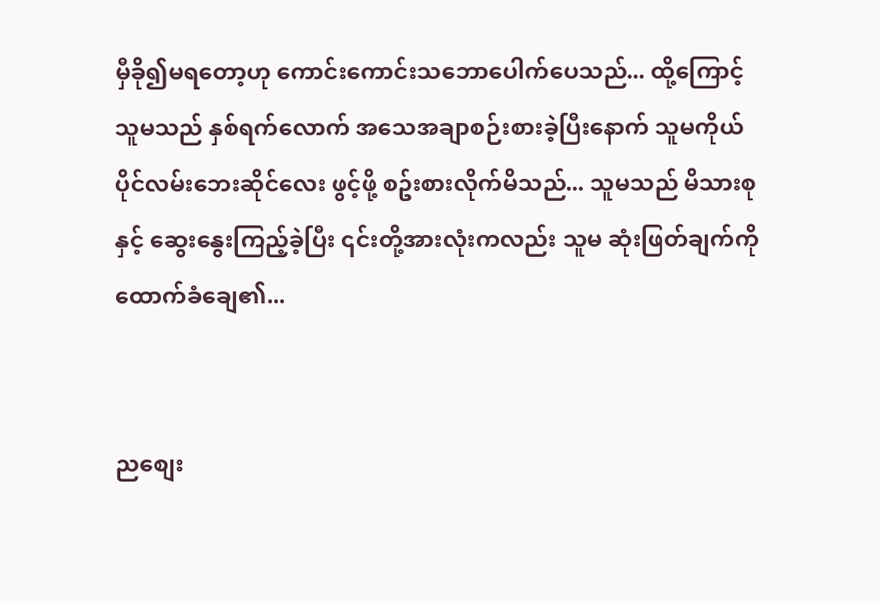မှီခို၍မရတော့ဟု ကောင်းကောင်းသဘောပေါက်ပေသည်... ထို့ကြောင့် သူမသည် နှစ်ရက်လောက် အသေအချာစဉ်းစားခဲ့ပြီးနောက် သူမကိုယ်ပိုင်လမ်းဘေးဆိုင်လေး ဖွင့်ဖို့ စဥ်းစားလိုက်မိသည်... သူမသည် မိသားစုနှင့် ဆွေးနွေးကြည့်ခဲ့ပြီး ၎င်းတို့အားလုံးကလည်း သူမ ဆုံးဖြတ်ချက်ကို ထောက်ခံချေ၏...


ညစျေး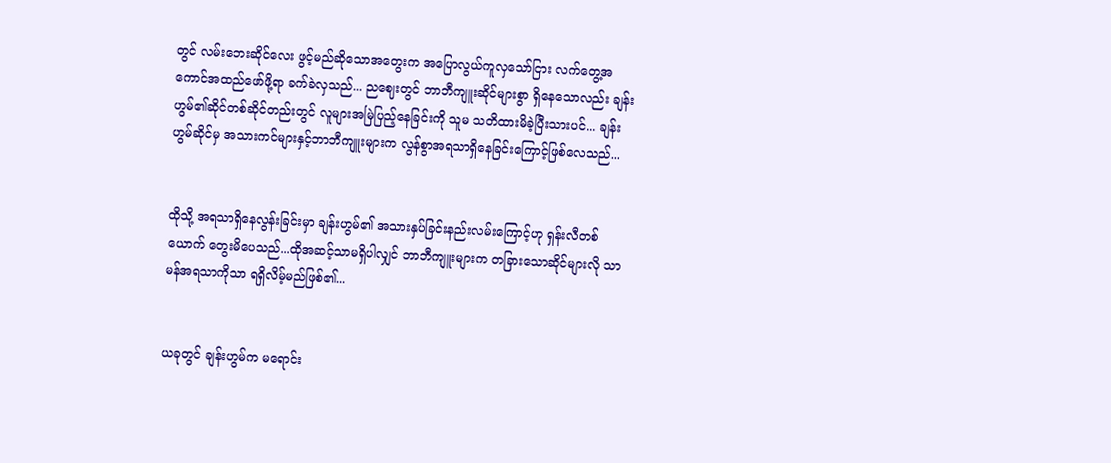တွင် လမ်းဘေးဆိုင်လေး ဖွင့်မည်ဆိုသောအတွေးက အပြောလွယ်ကူလှသော်ငြား လက်တွေ့အကောင်အထည်ဖော်ဖို့ရာ ခက်ခဲလှသည်... ညဈေးတွင် ဘာဘီကျူးဆိုင်များစွာ ရှိနေသောလည်း ချန်းဟွမ်၏ဆိုင်တစ်ဆိုင်တည်းတွင် လူများအမြဲပြည့်နေခြင်းကို သူမ သတိထားမိခဲ့ပြီးသားပင်... ချန်းဟွမ်ဆိုင်မှ အသားကင်များနှင့်ဘာဘီကျူးများက လွန်စွာအရသာရှိနေခြင်းကြောင့်ဖြစ်လေသည်...


ထိုသို့ အရသာရှိနေလွန်းခြင်းမှာ ချန်းဟွမ်၏ အသားနှပ်ခြင်းနည်းလမ်းကြောင့်ဟု ရှန်းလီတစ်ယောက် တွေးမိပေသည်...ထိုအဆင့်သာမရှိပါလျှင် ဘာဘီကျူးများက တခြားသောဆိုင်များလို သာမန်အရသာကိုသာ ရရှိလိမ့်မည်ဖြစ်၏...


ယခုတွင် ချန်းဟွမ်က မရောင်း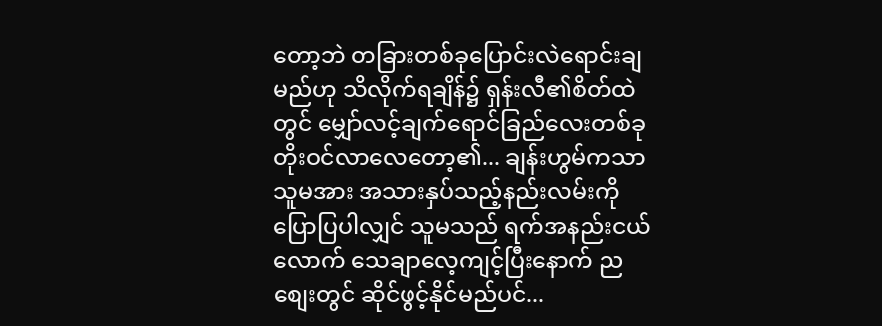တော့ဘဲ တခြားတစ်ခုပြောင်းလဲရောင်းချမည်ဟု သိလိုက်ရချိန်၌ ရှန်းလီ၏စိတ်ထဲတွင် မျှော်လင့်ချက်ရောင်ခြည်လေးတစ်ခု တိုးဝင်လာလေတော့၏... ချန်းဟွမ်ကသာ သူမအား အသားနှပ်သည့်နည်းလမ်းကို ပြောပြပါလျှင် သူမသည် ရက်အနည်းငယ်လောက် သေချာလေ့ကျင့်ပြီးနောက် ညစျေးတွင် ဆိုင်ဖွင့်နိုင်မည်ပင်...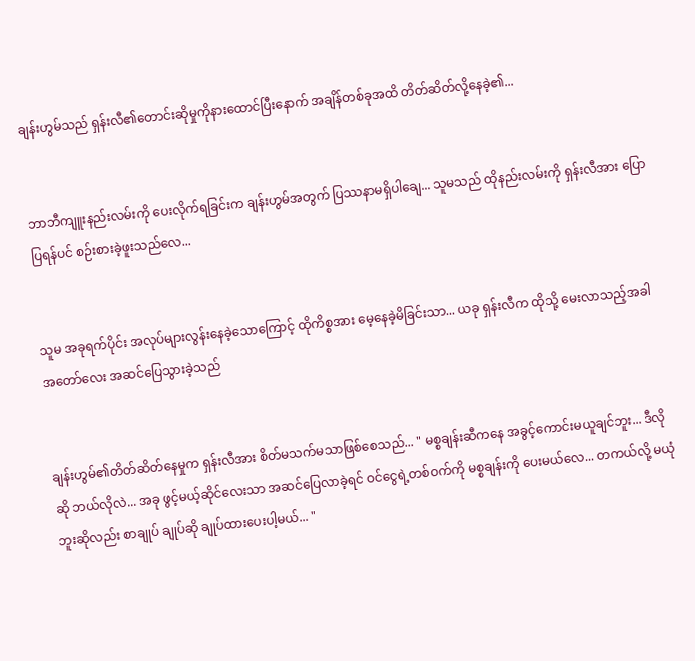ချန်းဟွမ်သည် ရှန်းလီ၏တောင်းဆိုမှုကိုနားထောင်ပြီးနောက် အချိန်တစ်ခုအထိ တိတ်ဆိတ်လို့နေခဲ့၏...


ဘာဘီကျူးနည်းလမ်းကို ပေးလိုက်ရခြင်းက ချန်းဟွမ်အတွက် ပြဿနာမရှိပါချေ... သူမသည် ထိုနည်းလမ်းကို ရှန်းလီအား ပြောပြရန်ပင် စဉ်းစားခဲ့ဖူးသည်လေ...


သူမ အခုရက်ပိုင်း အလုပ်များလွန်းနေခဲ့သောကြောင့် ထိုကိစ္စအား မေ့နေခဲ့မိခြင်းသာ... ယခု ရှန်းလီက ထိုသို့ မေးလာသည့်အခါ အတော်လေး အဆင်ပြေသွားခဲ့သည်


ချန်းဟွမ်၏တိတ်ဆိတ်နေမှုက ရှန်းလီအား စိတ်မသက်မသာဖြစ်စေသည်... " မစ္စချန်းဆီကနေ အခွင့်ကောင်းမယူချင်ဘူး... ဒီလိုဆို ဘယ်လိုလဲ... အခု ဖွင့်မယ့်ဆိုင်လေးသာ အဆင်ပြေလာခဲ့ရင် ဝင်ငွေရဲ့တစ်ဝက်ကို မစ္စချန်းကို ပေးမယ်လေ... တကယ်လို့ မယုံဘူးဆိုလည်း စာချုပ် ချုပ်ဆို ချုပ်ထားပေးပါ့မယ်... "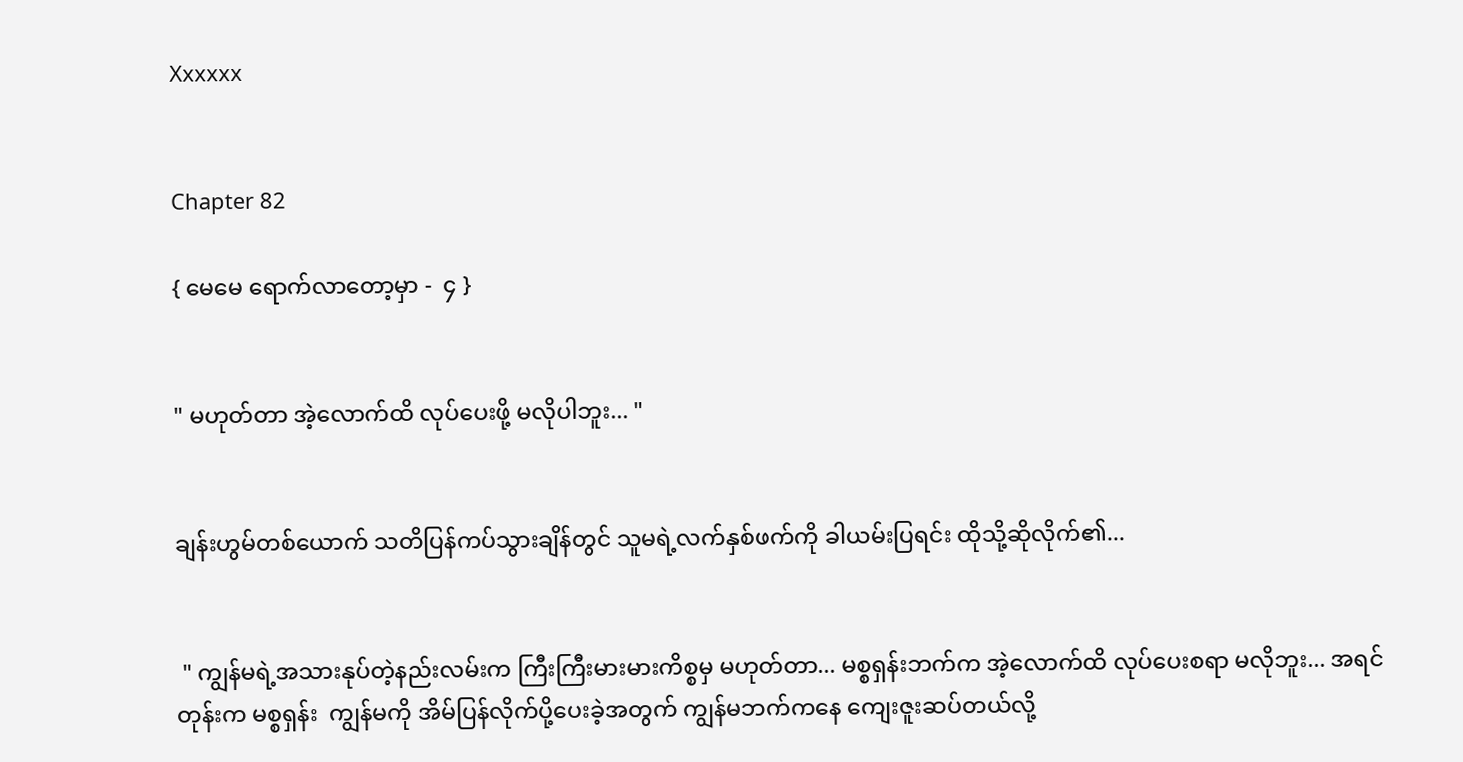Xxxxxx


Chapter 82

{ မေမေ ရောက်လာတော့မှာ -  ၄ }


" မဟုတ်တာ အဲ့လောက်ထိ လုပ်ပေးဖို့ မလိုပါဘူး... "


ချန်းဟွမ်တစ်ယောက် သတိပြန်ကပ်သွားချိန်တွင် သူမရဲ့လက်နှစ်ဖက်ကို ခါယမ်းပြရင်း ထိုသို့ဆိုလိုက်၏...


 " ကျွန်မရဲ့အသားနုပ်တဲ့နည်းလမ်းက ကြီးကြီးမားမားကိစ္စမှ မဟုတ်တာ... မစ္စရှန်းဘက်က အဲ့လောက်ထိ လုပ်ပေးစရာ မလိုဘူး... အရင်တုန်းက မစ္စရှန်း  ကျွန်မကို အိမ်ပြန်လိုက်ပို့ပေးခဲ့အတွက် ကျွန်မဘက်ကနေ ကျေးဇူးဆပ်တယ်လို့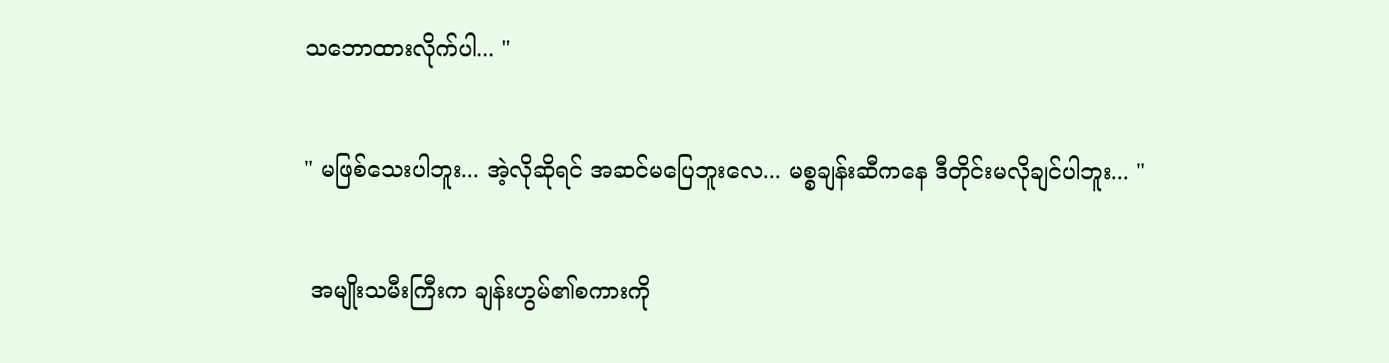သဘောထားလိုက်ပါ... "


" မဖြစ်သေးပါဘူး... အဲ့လိုဆိုရင် အဆင်မပြေဘူးလေ... မစ္စချန်းဆီကနေ ဒီတိုင်းမလိုချင်ပါဘူး... "


 အမျိုးသမီးကြီးက ချန်းဟွမ်၏စကားကို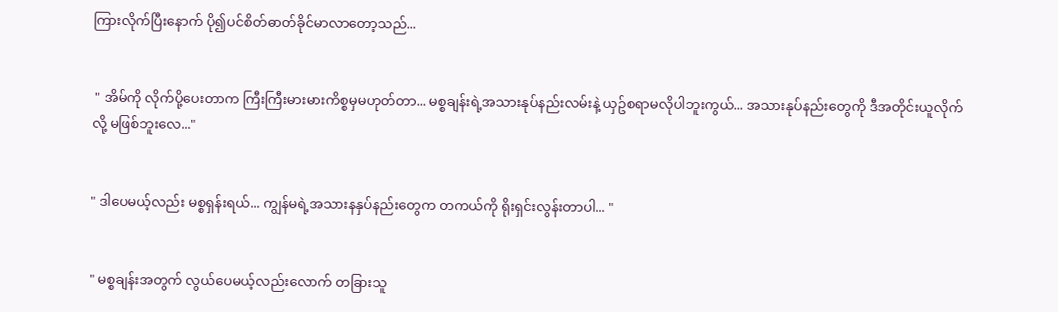ကြားလိုက်ပြီးနောက် ပို၍ပင်စိတ်ဓာတ်ခိုင်မာလာတော့သည်...


 " အိမ်ကို လိုက်ပို့ပေးတာက ကြီးကြီးမားမားကိစ္စမှမဟုတ်တာ... မစ္စချန်းရဲ့အသားနုပ်နည်းလမ်းနဲ့ ယှဥ်စရာမလိုပါဘူးကွယ်... အသားနုပ်နည်းတွေကို ဒီအတိုင်းယူလိုက်လို့ မဖြစ်ဘူးလေ..."


" ဒါပေမယ့်လည်း မစ္စရှန်းရယ်... ကျွန်မရဲ့အသားနနှပ်နည်းတွေက တကယ်ကို ရိုးရှင်းလွန်းတာပါ... "


" မစ္စချန်းအတွက် လွယ်ပေမယ့်လည်းလောက် တခြားသူ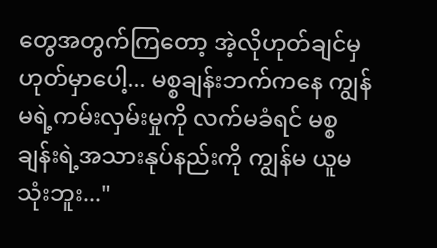တွေအတွက်ကြတော့ အဲ့လိုဟုတ်ချင်မှဟုတ်မှာပေါ့... မစ္စချန်းဘက်ကနေ ကျွန်မရဲ့ကမ်းလှမ်းမှုကို လက်မခံရင် မစ္စချန်းရဲ့အသားနုပ်နည်းကို ကျွန်မ ယူမသုံးဘူး..."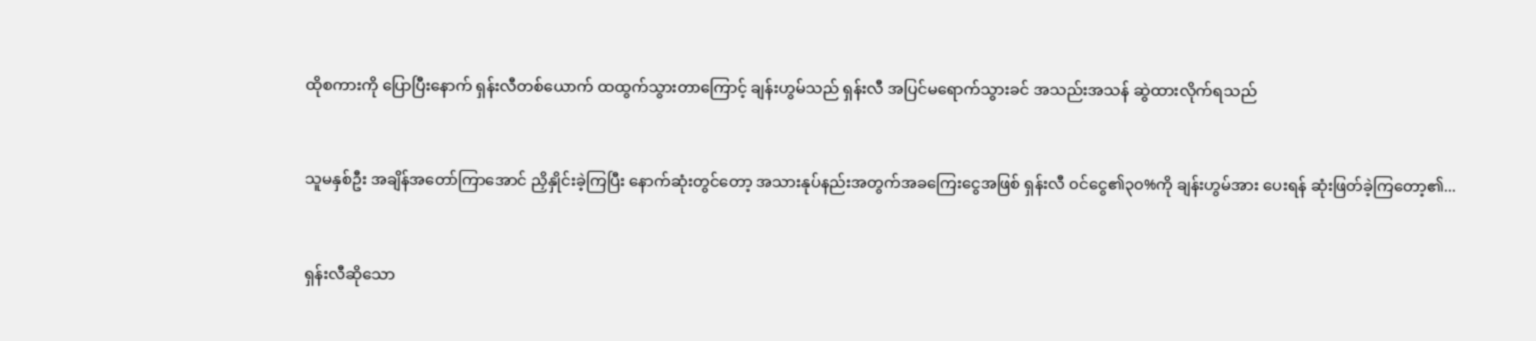ထိုစကားကို ပြောပြီးနောက် ရှန်းလီတစ်ယောက် ထထွက်သွားတာကြောင့် ချန်းဟွမ်သည် ရှန်းလီ အပြင်မရောက်သွားခင် အသည်းအသန် ဆွဲထားလိုက်ရသည်


သူမနှစ်ဦး အချိန်အတော်ကြာအောင် ညှိနှိုင်းခဲ့ကြပြီး နောက်ဆုံးတွင်တော့ အသားနုပ်နည်းအတွက်အခကြေးငွေအဖြစ် ရှန်းလီ ၀င်ငွေ၏၃၀%ကို ချန်းဟွမ်အား ပေးရန် ဆုံးဖြတ်ခဲ့ကြတော့၏...


ရှန်းလီဆိုသော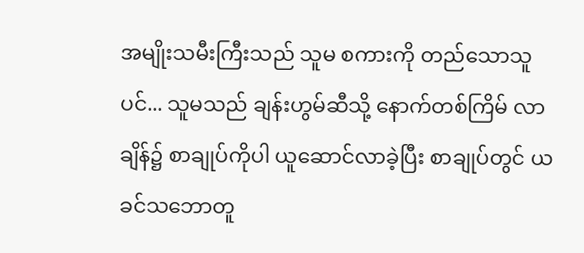အမျိုးသမီးကြီးသည် သူမ စကားကို တည်သောသူပင်... သူမသည် ချန်းဟွမ်ဆီသို့ နောက်တစ်ကြိမ် လာချိန်၌ စာချုပ်ကိုပါ ယူဆောင်လာခဲ့ပြီး စာချုပ်တွင် ယခင်သဘောတူ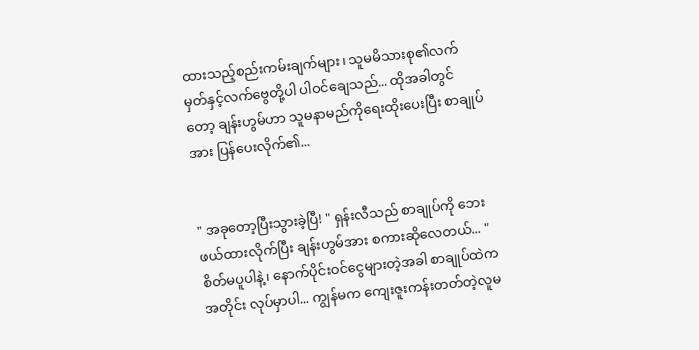ထားသည့်စည်းကမ်းချက်များ၊ သူမမိသားစု၏လက်မှတ်နှင့်လက်ဗွေတို့ပါ ပါဝင်ချေသည်... ထိုအခါတွင်တော့ ချန်းဟွမ်ဟာ သူမနာမည်ကိုရေးထိုးပေးပြီး စာချုပ်အား ပြန်ပေးလိုက်၏...


" အခုတော့ပြီးသွားခဲ့ပြီ! " ရှန်းလီသည် စာချုပ်ကို ဘေးဖယ်ထားလိုက်ပြီး ချန်းဟွမ်အား စကားဆိုလေတယ်... "စိတ်မပူပါနဲ့၊ နောက်ပိုင်းဝင်ငွေများတဲ့အခါ စာချုပ်ထဲက အတိုင်း လုပ်မှာပါ... ကျွန်မက ကျေးဇူးကန်းတတ်တဲ့လူမ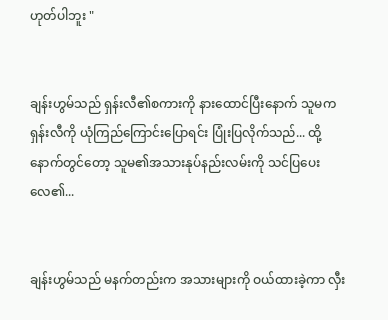ဟုတ်ပါဘူး "


ချန်းဟွမ်သည် ရှန်းလီ၏စကားကို နားထောင်ပြီးနောက် သူမက ရှန်းလီကို ယုံကြည်ကြောင်းပြောရင်း ပြုံးပြလိုက်သည်... ထို့နောက်တွင်တော့ သူမ၏အသားနုပ်နည်းလမ်းကို သင်ပြပေးလေ၏...


ချန်းဟွမ်သည် မနက်တည်းက အသားများကို ဝယ်ထားခဲ့ကာ လှီး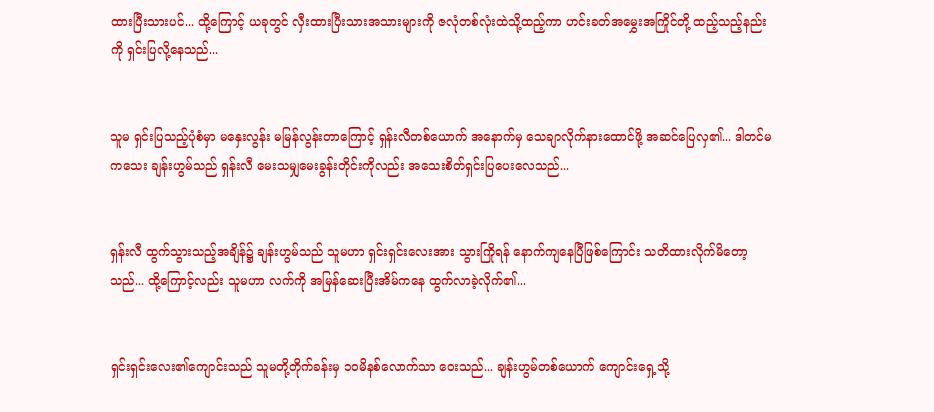ထားပြီးသားပင်... ထို့ကြောင့် ယခုတွင် လှီးထားပြီးသားအသားများကို ဇလုံတစ်လုံးထဲသို့ထည့်ကာ ဟင်းခတ်အမွှေးအကြိုင်တို့ ထည့်သည့်နည်းကို ရှင်းပြလို့နေသည်...


သူမ ရှင်းပြသည့်ပုံစံမှာ မနှေးလွန်း မမြန်လွန်းတာကြောင့် ရှန်းလီတစ်ယောက် အနောက်မှ သေချာလိုက်နားထောင်ဖို့ အဆင်ပြေလှ၏... ဒါတင်မကသေး ချန်းဟွမ်သည် ရှန်းလီ မေးသမျှမေးခွန်းတိုင်းကိုလည်း အသေးစိတ်ရှင်းပြပေးလေသည်...


ရှန်းလီ ထွက်သွားသည့်အချိန်၌ ချန်းဟွမ်သည် သူမဟာ ရှင်းရှင်းလေးအား သွားကြိုရန် နောက်ကျနေပြီဖြစ်ကြောင်း သတိထားလိုက်မိတော့သည်... ထို့ကြောင့်လည်း သူမဟာ လက်ကို အမြန်ဆေးပြီးအိမ်ကနေ ထွက်လာခဲ့လိုက်၏...


ရှင်းရှင်းလေး၏ကျောင်းသည် သူမတို့တိုက်ခန်းမှ ၁၀မိနစ်လောက်သာ ဝေးသည်... ချန်းဟွမ်တစ်ယောက် ကျောင်းရှေ့သို့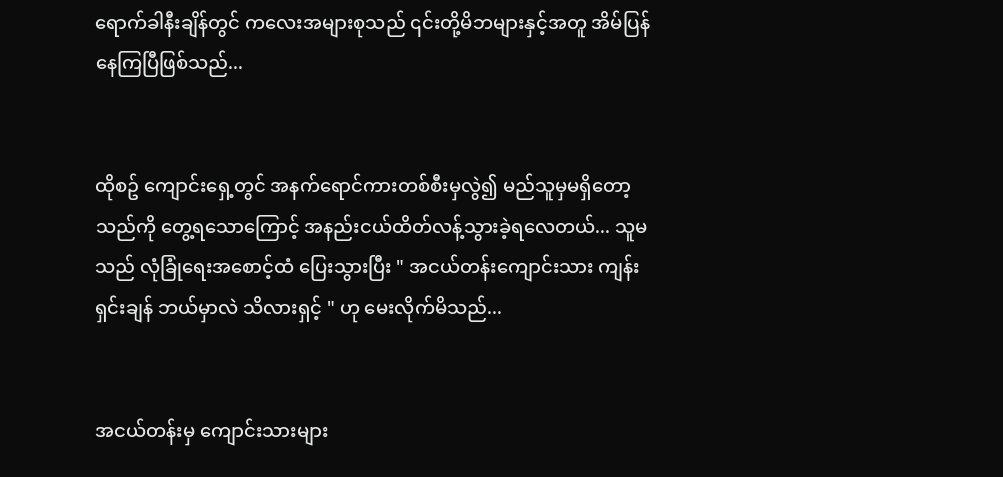ရောက်ခါနီးချိန်တွင် ကလေးအများစုသည် ၎င်းတို့မိဘများနှင့်အတူ အိမ်ပြန်နေကြပြီဖြစ်သည်...


ထိုစဥ် ကျောင်းရှေ့တွင် အနက်ရောင်ကားတစ်စီးမှလွဲ၍ မည်သူမှမရှိတော့သည်ကို တွေ့ရသောကြောင့် အနည်းငယ်ထိတ်လန့်သွားခဲ့ရလေတယ်... သူမသည် လုံခြုံရေးအစောင့်ထံ ပြေးသွားပြီး " အငယ်တန်းကျောင်းသား ကျန်းရှင်းချန် ဘယ်မှာလဲ သိလားရှင့် " ဟု မေးလိုက်မိသည်...


အငယ်တန်းမှ ကျောင်းသားများ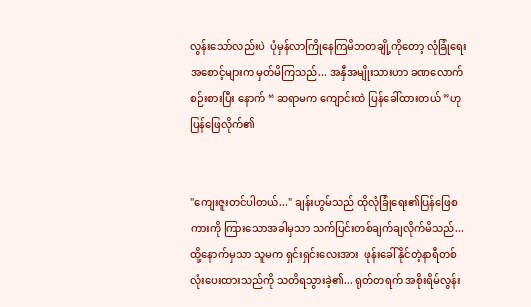လွန်းသော်လည်းပဲ  ပုံမှန်လာကြိုနေကြမိဘတချို့ကိုတော့ လုံခြုံရေးအစောင့်များက မှတ်မိကြသည်... အနှီအမျိုးသားဟာ ခဏလောက်စဉ်းစားပြီး နောက် “ ဆရာမက ကျောင်းထဲ ပြန်ခေါ်ထားတယ် ”ဟု ပြန်ဖြေလိုက်၏


"ကျေးဇူးတင်ပါတယ်..." ချန်းဟွမ်သည် ထိုလုံခြုံရေး၏ပြန်ဖြေစကားကို ကြားသောအခါမှသာ သက်ပြင်းတစ်ချက်ချလိုက်မိသည်... ထို့နောက်မှသာ သူမက ရှင်းရှင်းလေးအား  ဖုန်းခေါ်နိုင်တဲ့နာရီတစ်လုံးပေးထားသည်ကို သတိရသွားခဲ့၏... ရုတ်တရက် အစိုးရိမ်လွန်း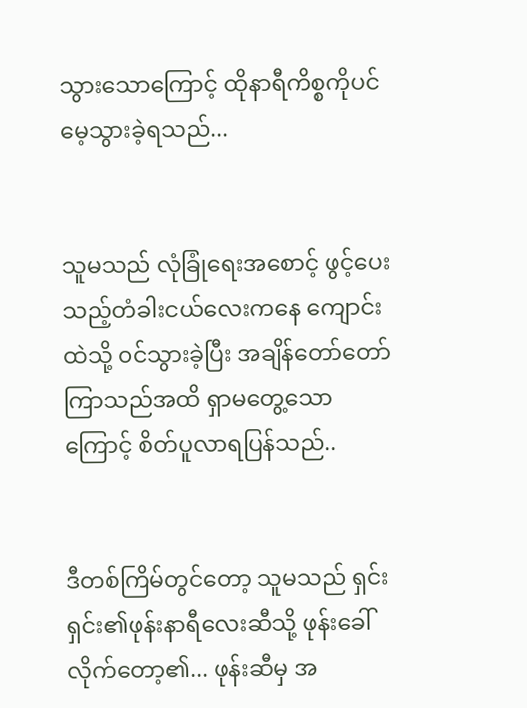သွားသောကြောင့် ထိုနာရီကိစ္စကိုပင် မေ့သွားခဲ့ရသည်...


သူမသည် လုံခြုံရေးအစောင့် ဖွင့်ပေးသည့်တံခါးငယ်လေးကနေ ကျောင်းထဲသို့ ၀င်သွားခဲ့ပြီး အချိန်တော်တော်ကြာသည်အထိ ရှာမတွေ့သောကြောင့် စိတ်ပူလာရပြန်သည်..


ဒီတစ်ကြိမ်တွင်တော့ သူမသည် ရှင်းရှင်း၏ဖုန်းနာရီလေးဆီသို့ ဖုန်းခေါ်လိုက်တော့၏... ဖုန်းဆီမှ အ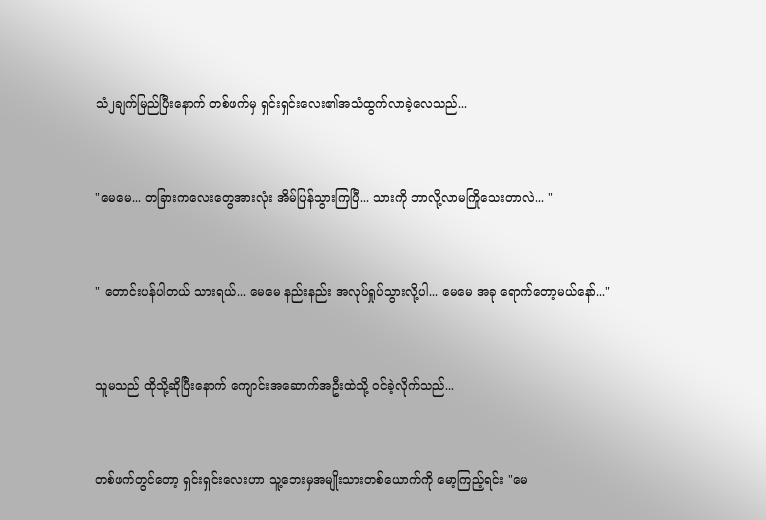သံ၂ချက်မြည်ပြီးနောက် တစ်ဖက်မှ ရှင်းရှင်းလေး၏အသံထွက်လာခဲ့လေသည်...


"မေမေ... တခြားကလေးတွေအားလုံး အိမ်ပြန်သွားကြပြီ... သားကို ဘာလို့လာမကြိုသေးတာလဲ... "


" တောင်းပန်ပါတယ် သားရယ်... မေမေ နည်းနည်း အလုပ်ရှုပ်သွားလို့ပါ... မေမေ အခု ရောက်တော့မယ်နော်..."


သူမသည် ထိုသို့ဆိုပြီးနောက် ကျောင်းအဆောက်အဦးထဲသို့ ဝင်ခဲ့လိုက်သည်...


တစ်ဖက်တွင်တော့ ရှင်းရှင်းလေးဟာ သူ့ဘေးမှအမျိုးသားတစ်ယောက်ကို မော့ကြည့်ရင်း "မေ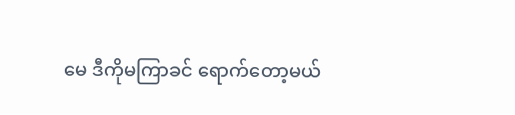မေ ဒီကိုမကြာခင် ရောက်တော့မယ်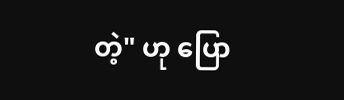တဲ့" ဟု ပြော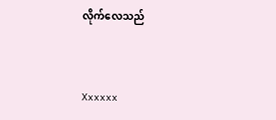လိုက်လေသည်


Xxxxxx